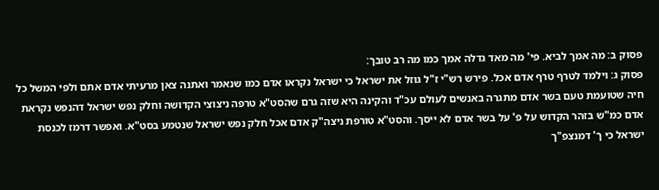פסוק ב: מה אמך לביא. פי' מה מאד גדלה אמך כמו מה רב טובך:
פסוק ג: וילמד לטרף טרף אדם אכל. פירש רש"י ז"ל גוזל את ישראל כי ישראל נקראו אדם כמו שנאמר ואתנה צאן מרעיתי אדם אתם ולפי המשל כל חיה שטועמת טעם בשר אדם מתגרה באנשים לעולם עכ"ד והקינה היא שזה גרם שהסט"א טרפה ניצוצי הקדושה וחלק נפש ישראל דהנפש נקראת אדם כמ"ש בזהר הקדוש על פ' על בשר אדם לא ייסך. והסט"א טורפת ניצה"ק אדם אכל חלק נפש ישראל שנטמע בסט"א. ואפשר דרמז לכנסת ישראל כי ך' דמנצפ"ך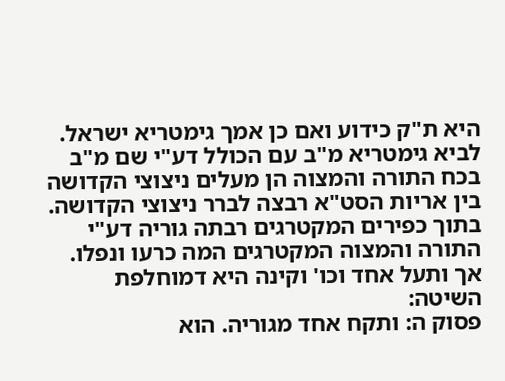היא ת"ק כידוע ואם כן אמך גימטריא ישראל. לביא גימטריא מ"ב עם הכולל דע"י שם מ"ב בכח התורה והמצוה הן מעלים ניצוצי הקדושה בין אריות הסט"א רבצה לברר ניצוצי הקדושה. בתוך כפירים המקטרגים רבתה גוריה דע"י התורה והמצוה המקטרגים המה כרעו ונפלו. אך ותעל אחד וכו' וקינה היא דמוחלפת השיטה:
פסוק ה: ותקח אחד מגוריה. הוא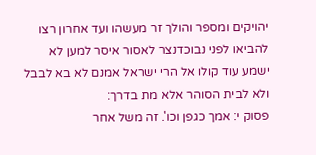יהויקים ומספר והולך זר מעשהו ועד אחרון רצו להביאו לפני נבוכדנצר לאסור איסר למען לא ישמע עוד קולו אל הרי ישראל אמנם לא בא לבבל ולא לבית הסוהר אלא מת בדרך:
פסוק י: אמך כגפן וכו'. זה משל אחר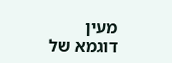מעין דוגמא של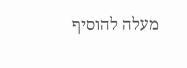מעלה להוסיף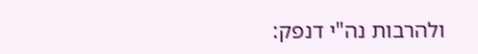ולהרבות נה"י דנפק: